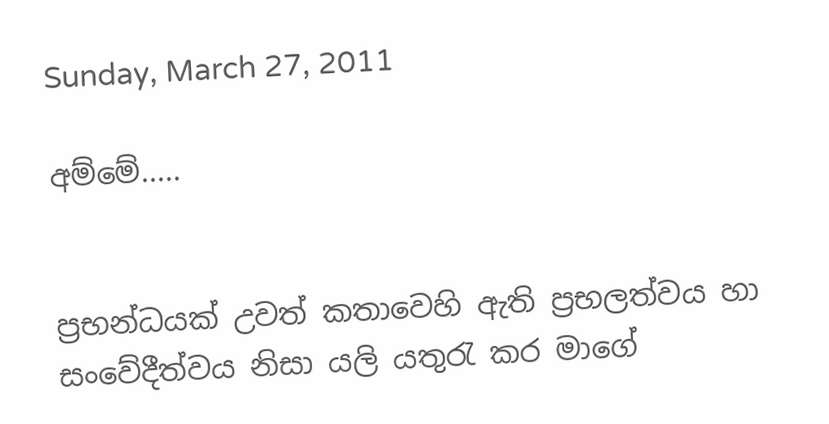Sunday, March 27, 2011

අම්මේ.....


ප්‍රභන්ධයක් උවත් කතාවෙහි ඇති ප්‍රභලත්වය හා සංවේදීත්වය නිසා යලි යතුරැ කර මාගේ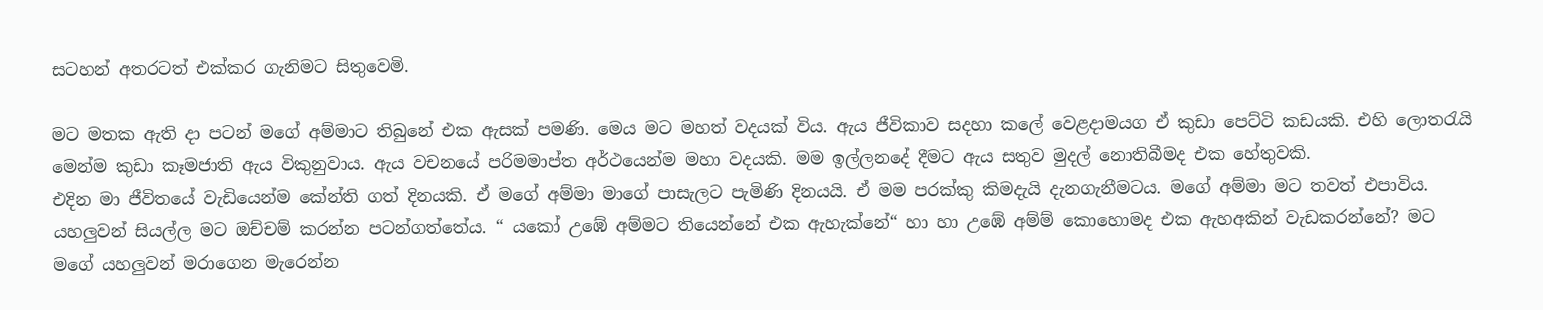සටහන් අතරටත් එක්කර ගැනිමට සිතුවෙමි.

මට මතක ඇති දා පටන් මගේ අම්මාට තිබුනේ එක ඇසක් පමණි. මෙය මට මහත් වදයක් විය. ඇය ජීවිකාව සදහා කලේ වෙළදාමයග ඒ කුඩා පෙට්ටි කඩයකි. එහි ලොතරැයි මෙන්ම කුඩා කෑමජාති ඇය විකුනුවාය. ඇය වචනයේ පරිමමාප්ත අර්ථයෙන්ම මහා වදයකි. මම ඉල්ලනදේ දීමට ඇය සතුව මුදල් නොතිබීමද එක හේතුවකි.
එදින මා ජීවිතයේ වැඩියෙන්ම කේන්ති ගත් දිනයකි. ඒ මගේ අම්මා මාගේ පාසැලට පැමිණි දිනයයි. ඒ මම පරක්කු කිමදැයි දැනගැනීමටය. මගේ අම්මා මට තවත් එපාවිය. යහලුවන් සියල්ල මට ඔච්චම් කරන්න පටන්ගත්තේය. “ යකෝ උඹේ අම්මට තියෙන්නේ එක ඇහැක්නේ“ හා හා උඹේ අම්ම් කොහොමද එක ඇහඅකින් වැඩකරන්නේ? මට මගේ යහලුවන් මරාගෙන මැරෙන්න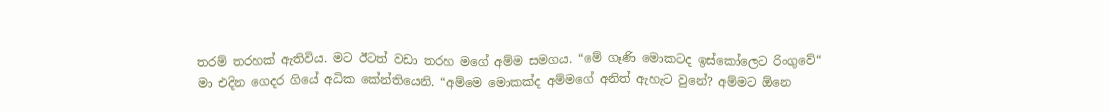තරම් තරහක් ඇතිවිය. මට ඊටත් වඩා තරහ මගේ අම්ම සමගය. “මේ ගෑණි මොකටද ඉස්කෝලෙට රිංගුවේ“
මා එදින ගෙදර ගියේ අධික කේන්තියෙනි. “අම්මෙ මොකක්ද අම්මගේ අනිත් ඇහැට වුනේ? අම්මට ඕනෙ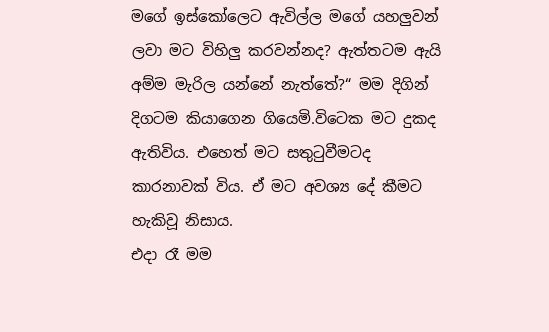මගේ ඉස්කෝලෙට ඇවිල්ල මගේ යහලුවන් ලවා මට විහිලු කරවන්නද? ඇත්තටම ඇයි අම්ම මැරිල යන්නේ නැත්තේ?“ මම දිගින් දිගටම කියාගෙන ගියෙමි.විටෙක මට දුකද ඇතිවිය. එහෙත් මට සතුටුවීමටද කාරනාවක් විය. ඒ මට අවශ්‍ය දේ කීමට හැකිවූ නිසාය.
එදා රෑ මම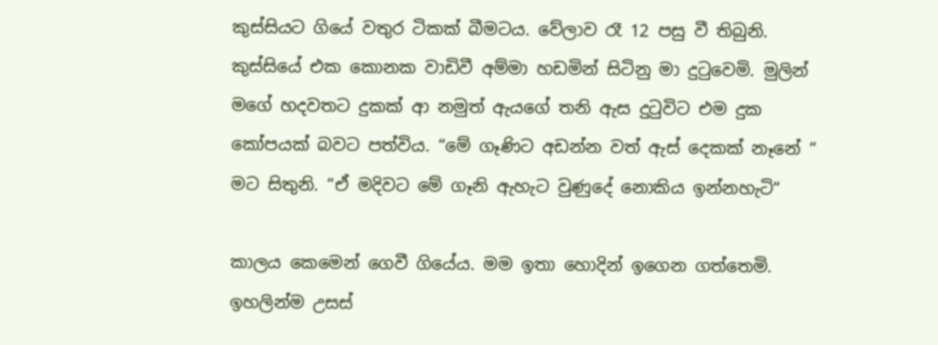කුස්සියට ගියේ වතුර ටිකක් බීමටය. වේලාව රෑ 12 පසු වී තිබුනි. කුස්සියේ එක කොනක වාඩිවී අම්මා හඩමින් සිටිනු මා දුටුවෙමි. මුලින් මගේ හදවතට දුකක් ආ නමුත් ඇයගේ තනි ඇස දුටුවිට එම දුක කෝපයක් බවට පත්විය. “මේ ගෑණිට අඩන්න වත් ඇස් දෙකක් නෑනේ “ මට සිතුනි. “ඒ මදිවට මේ ගෑනි ඇහැට වුණුදේ නොකිය ඉන්නහැටි“

කාලය කෙමෙන් ගෙවී ගියේය. මම ඉතා හොදින් ඉගෙන ගත්තෙමි. ඉහලින්ම උසස්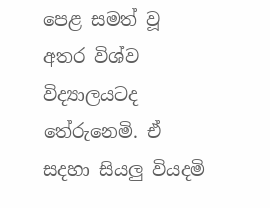පෙළ සමත් වූ අතර විශ්ව විද්‍යාලයටද තේරුනෙමි. ඒ සදහා සියලු වියදමි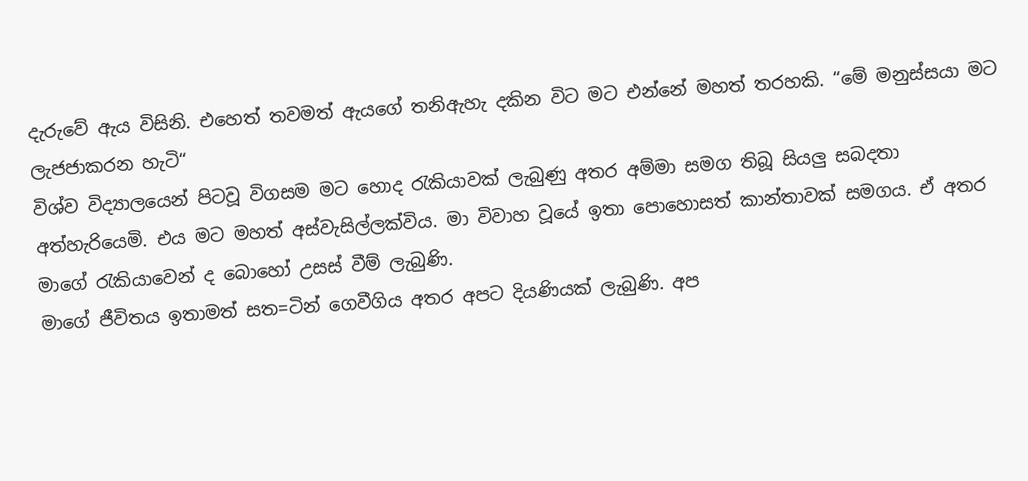දැරුවේ ඇය විසිනි. එහෙත් තවමත් ඇයගේ තනිඇහැ දකින විට මට එන්නේ මහත් තරහකි. “මේ මනුස්සයා මට ලැජජාකරන හැටි“
විශ්ව විද්‍යාලයෙන් පිටවූ විගසම මට හොද රැකියාවක් ලැබුණු අතර අම්මා සමග තිබූ සියලු සබදතා අත්හැරියෙමි. එය මට මහත් අස්වැසිල්ලක්විය. මා විවාහ වූයේ ඉතා පොහොසත් කාන්තාවක් සමගය. ඒ අතර මාගේ රැකියාවෙන් ද බොහෝ උසස් වීම් ලැබුණි.
මාගේ ජීවිතය ඉතාමත් සත=ටින් ගෙවීගිය අතර අපට දියණියක් ලැබුණි. අප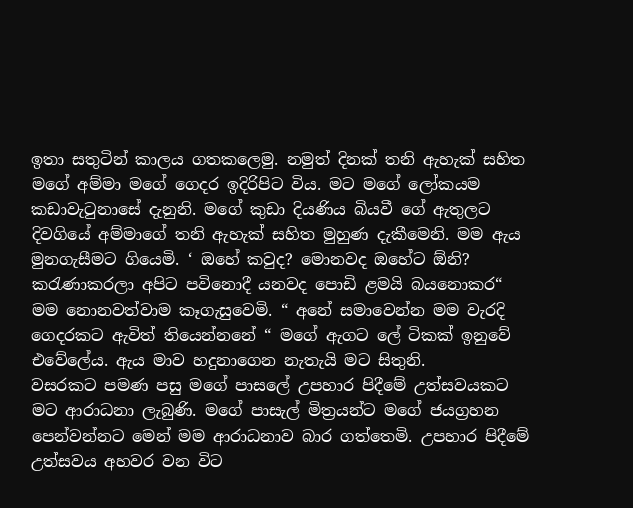ඉතා සතුටින් කාලය ගතකලෙමු. නමුත් දිනක් තනි ඇහැක් සහිත මගේ අම්මා මගේ ගෙදර ඉදිරිපිට විය. මට මගේ ලෝකයම කඩාවැටුනාසේ දැනුනි. මගේ කුඩා දියණිය බියවී ගේ ඇතුලට දිවගියේ අම්මාගේ තනි ඇහැක් සහිත මුහුණ දැකීමෙනි. මම ඇය මුනගැසීමට ගියෙමි. ‘ ඔහේ කවුද? මොනවද ඔහේට ඕනි? කරැණාකරලා අපිට පවිනොදී යනවද පොඩි ළමයි බයනොකර“ මම නොනවත්වාම කෑගැසුවෙමි. “ අනේ සමාවෙන්න මම වැරදි ගෙදරකට ඇවිත් තියෙන්නනේ “ මගේ ඇගට ලේ ටිකක් ඉනුවේ එවේලේය. ඇය මාව හදුනාගෙන නැතැයි මට සිතුනි.
වසරකට පමණ පසු මගේ පාසලේ උපහාර පිදීමේ උත්සවයකට මට ආරාධනා ලැබුණි. මගේ පාසැල් මිත්‍රයන්ට මගේ ජයග්‍රහන පෙන්වන්නට මෙන් මම ආරාධනාව බාර ගත්තෙමි. උපහාර පිදීමේ උත්සවය අහවර වන විට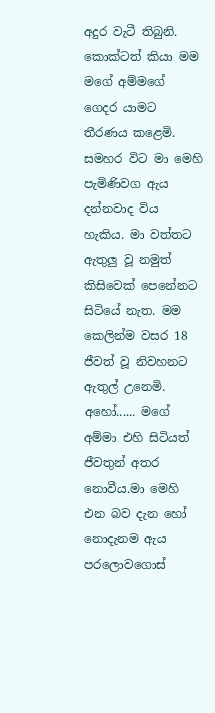අදුර වැටී තිබුනි. කොක්ටත් කියා මම මගේ අම්මගේ ගෙදර යාමට තීරණය කළෙමි. සමහර විට මා මෙහි පැමිණිවග ඇය දන්නවාද විය හැකිය. මා වත්තට ඇතුලු වූ නමුත් කිසිවෙක් පෙනේනට සිටියේ නැත. මම කෙලින්ම වසර 18 ජීවත් වූ නිවහනට ඇතුල් උනෙමි.
අහෝ...... මගේ අම්මා එහි සිටියත් ජීවතුන් අතර නොවීය.මා මෙහි එන බව දැන හෝ නොදැනම ඇය පරලොවගොස්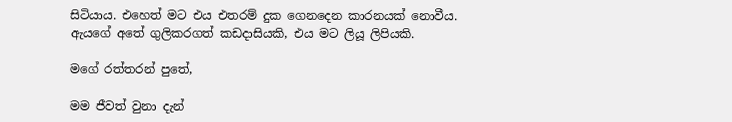සිටියාය. එහෙත් මට එය එතරම් දුක ගෙනදෙන කාරනයක් නොවීය. ඇයගේ අතේ ගුලිකරගත් කඩදාසියකි, එය මට ලියූ ලිපියකි.

මගේ රත්තරන් පුතේ,

මම ජීවත් වුනා දැන්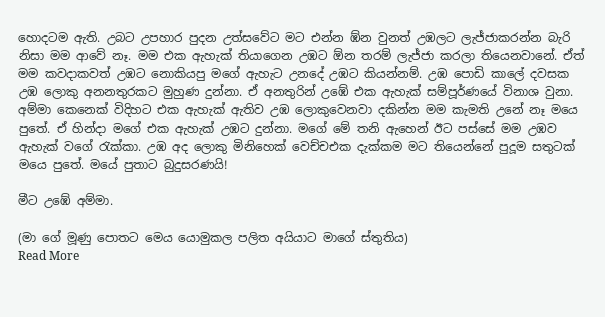හොදටම ඇති. උබට උපහාර පුදන උත්සවේට මට එන්න ඹ්න වුනත් උඹලට ලැජ්ජාකරන්න බැරි නිසා මම ආවේ නෑ. මම එක ඇහැක් තියාගෙන උඹට ඕන තරම් ලැජ්ජා කරලා තියෙනවානේ. ඒත් මම කවදාකවත් උඹට නොකියපු මගේ ඇහැට උනදේ උඹට කියන්නම්. උඹ පොඩි කාලේ දවසක උඹ ලොකු අනනතුරකට මුහුණ දුන්නා. ඒ අනතුරින් උඹේ එක ඇහැක් සම්පූර්ණයේ විනාශ වුනා. අම්මා කෙනෙක් විදිහට එක ඇහැක් ඇතිව උඹ ලොකුවෙනවා දකින්න මම කැමති උනේ නෑ මයෙ පුතේ. ඒ හින්දා මගේ එක ඇහැක් උඹට දුන්නා. මගේ මේ තනි ඇහෙන් ඊට පස්සේ මම උඹව ඇහැක් වගේ රැක්කා. උඹ අද ලොකු මිනිහෙක් වෙච්චඑක දැක්කම මට තියෙන්නේ පුදූම සතුටක් මයෙ පුතේ. මයේ පුතාට බුදුසරණයි!

මීට උඹේ අම්මා.

(මා ගේ මූණු පොතට මෙය යොමුකල පලිත අයියාට මාගේ ස්තුතිය)
Read More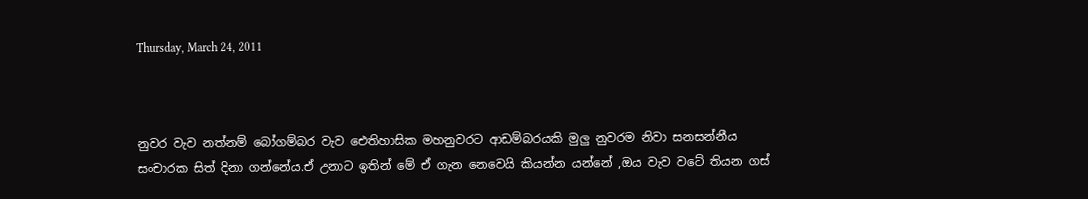Thursday, March 24, 2011



නුවර වැව නත්නම් බෝගම්බර වැව ඓතිහාසික මහනුවරට ආඩම්බරයකි මුලු නුවරම නිවා සනසන්නීය සංචාරක සිත් දිනා ගන්නේය.ඒ උනාට ඉතින් මේ ඒ ගැන නෙවෙයි කියන්න යන්නේ ,ඔය වැව වටේ තියන ගස්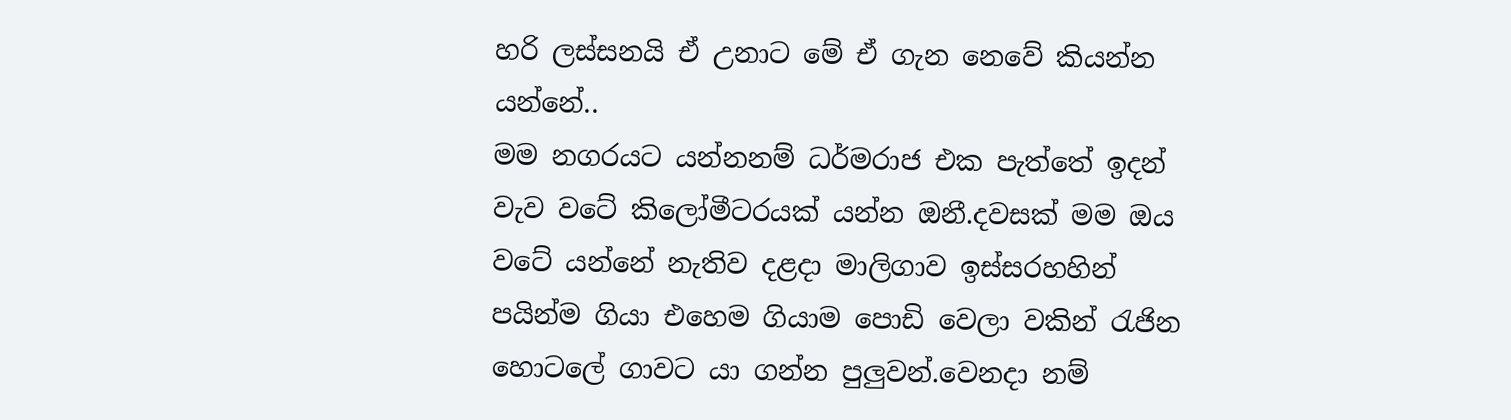හරි ලස්සනයි ඒ උනාට මේ ඒ ගැන නෙවේ කියන්න යන්නේ..
මම නගරයට යන්නනම් ධර්මරාජ එක පැත්තේ ඉදන් වැව වටේ කිලෝමීටරයක් යන්න ඔනී.දවසක් මම ඔය වටේ යන්නේ නැතිව දළදා මාලිගාව ඉස්සරහහින් පයින්ම ගියා එහෙම ගියාම පොඩි වෙලා වකින් රැජින හොටලේ ගාවට යා ගන්න පුලුවන්.වෙනදා නම්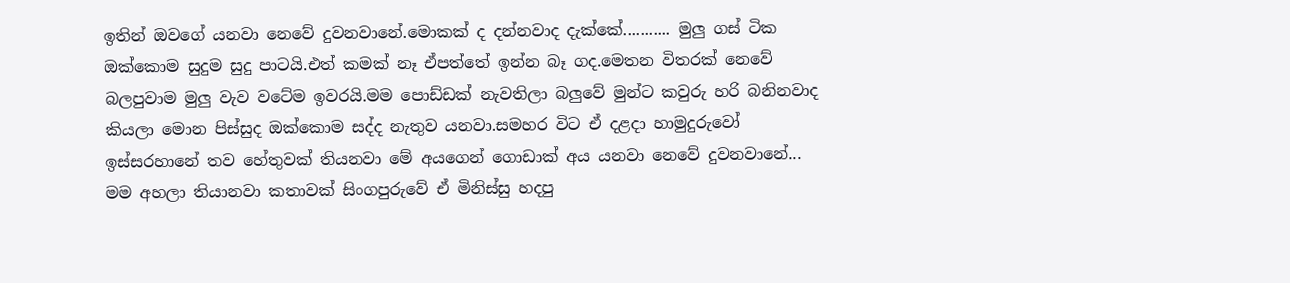ඉතින් ඔවගේ යනවා නෙවේ දුවනවානේ.මොකක් ද දන්නවාද දැක්කේ........... මුලු ගස් ටික ඔක්කොම සුදුම සුදු පාටයි.එත් කමක් නෑ ඒපත්තේ ඉන්න බෑ ගද.මෙතන විතරක් නෙවේ බලපුවාම මුලු වැව වටේම ඉවරයි.මම පොඩ්ඩක් නැවතිලා බලුවේ මුන්ට කවුරු හරි බනිනවාද කියලා මොන පිස්සුද ඔක්කොම සද්ද නැතුව යනවා.සමහර විට ඒ දළදා හාමුදුරුවෝ ඉස්සරහානේ තව හේතුවක් තියනවා මේ අයගෙන් ගොඩාක් අය යනවා නෙවේ දුවනවානේ...
මම අහලා තියානවා කතාවක් සිංගපුරුවේ ඒ මිනිස්සු හදපු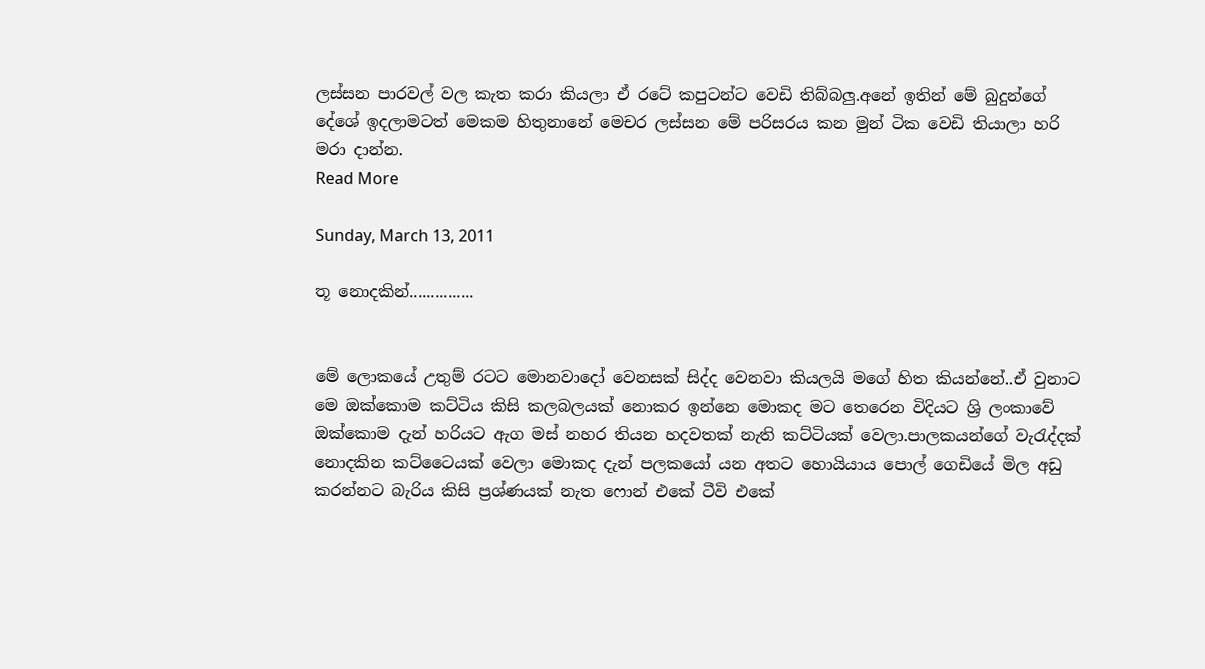ලස්සන පාරවල් වල කැත කරා කියලා ඒ රටේ කපුටන්ට වෙඩි තිබ්බලු.අනේ ඉතින් මේ බුදුන්ගේ දේශේ ඉදලාමටත් මෙකම හිතුනානේ මෙචර ලස්සන මේ පරිසරය කන මුන් ටික වෙඩි තියාලා හරි මරා දාන්න.
Read More

Sunday, March 13, 2011

තූ නොදකින්...............


මේ ලොකයේ උතුම් රටට මොනවාදෝ වෙනසක් සිද්ද වෙනවා කියලයි මගේ හිත කියන්නේ..ඒ වුනාට මෙ ඔක්කොම කට්ටිය කිසි කලබලයක් නොකර ඉන්නෙ මොකද මට තෙරෙන විදියට ශ්‍රි ලංකාවේ ඔක්කොම දැන් හරියට ඇග මස් නහර තියන හදවතක් නැති කට්ටියක් වෙලා.පාලකයන්ගේ වැ‍රැද්දක් නොදකින කට්ටෛයක් වෙලා මොකද දැන් පලකයෝ යන අතට හොයියාය පොල් ගෙඩියේ මිල අඩු කරන්නට බැරිය කිසි ප්‍රශ්ණයක් නැත ෆොන් එකේ ටීවි එකේ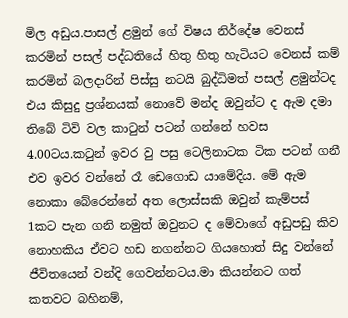මිල අඩුය.පාසල් ළමුන් ගේ විෂය නිර්දේෂ වෙනස් කරමින් පසල් පද්ධතියේ හිතු හිතු හැටියට වෙනස් කම් කරමින් බලදාරින් පිස්සු නටයි බුද්ධිමත් පසල් ළමුන්ටද එය කිසුදු ප්‍රශ්නයක් නොවේ මන්ද ඔවුන්ට ද ඇම දමා තිබේ ටිවි වල කා‍ටුන් පටන් ගන්නේ හවස 4.00ටය.ක‍ටුන් ඉවර වු පසු ටෙලිනාටක ටික පටන් ගනී එව ඉවර වන්නේ රෑ ඩෙගොඩ යාමේදිය. මේ ඇම නොකා බේරෙන්නේ අත ලොස්සකි ඔවුන් කැම්පස් 1කට පැන ගනි නමුත් ඔවුනට ද මේවාගේ අඩුපඩු කිව නොහකිය ඒවට හඩ නගන්නට ගියහොත් සිදු වන්නේ ජීවිතයෙන් වන්දි ගෙවන්නටය.මා කියන්නට ගත් කතවට බහිනම්,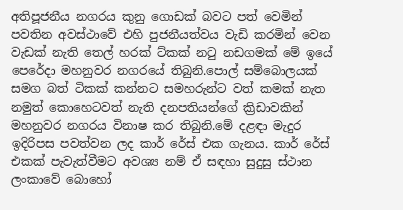අතිපූජනීය නගරය කුනු ගොඩක් බවට පත් වෙමින් පවතින අවස්ථාවේ එහි පුජනීයත්වය වැඩි කරමින් වෙන වැඩක් නැති තෙල් හරක් ට්කක් න‍ටු නඩගමක් මේ ඉයේ පෙරේදා මහනුවර නගරයේ තිබුනි.පොල් සම්බොලයක් සමග බත් ටිකක් කන්නට සමහරුන්ට වත් කමක් නැත නමුත් කොහෙටවත් නැති දනපතියන්ගේ ක්‍රිඩාවකින් මහනුවර නගරය විනාෂ කර තිබුනි.මේ දළඳා මැදුර ඉදිරිපස පවත්වන ලද කාර් රේස් එක ගැනය. කාර් රේස් එකක් පැවැත්වීමට අවශ්‍ය නම් ඒ සඳහා සුදුසු ස්ථාන ලංකාවේ බොහෝ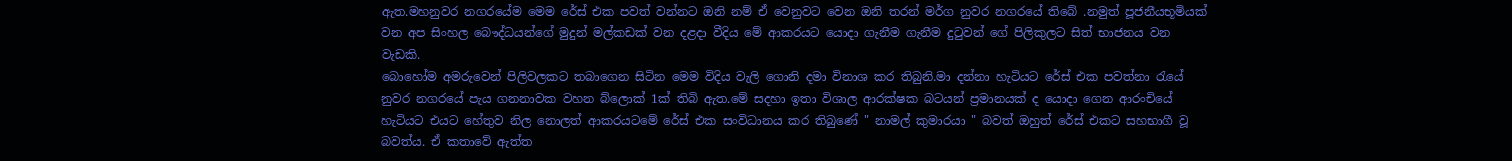ඇත.මහනුවර නගරයේම මෙම රේස් එක පවත් වන්නට ඔනි නම් ඒ වෙනුවට වෙන ඔනි තරන් මර්ග නුවර නගරයේ තිබේ .නමුත් පූජනීයභූමියක් වන අප සිංහල බෞද්ධයන්ගේ මුදුන් මල්කඩක් වන දළදා වීදිය මේ ආකරයට යොදා ගැනීම ගැනීම දු‍ටුවන් ගේ පිලිකුලට සිත් භාජනය වන වැඩකි.
බොහෝම අමරුවෙන් පිලිවලකට තබාගෙන සිටින මෙම විදිය වැලි ගොනි දමා විනාශ කර තිබුනි.මා දන්නා හැටියට රේස් එක පවත්නා ‍රැයේ නුවර නගරයේ පැය ගනනාවක වහන බ්ලොක් 1ක් තිබි ඇත.මේ සදහා ඉතා විශාල ආරක්ෂක බටයන් ප්‍රමානයක් ද යොදා ගෙන ආරංචියේ හැටියට එයට හේතුව නිල නොලත් ආකරයටමේ රේස් එක සංවිධානය කර තිබුණේ " නාමල් කුමාරයා " බවත් ඔහුත් රේස් එකට සහභාගී වූ බවත්ය. ඒ කතාවේ ඇත්ත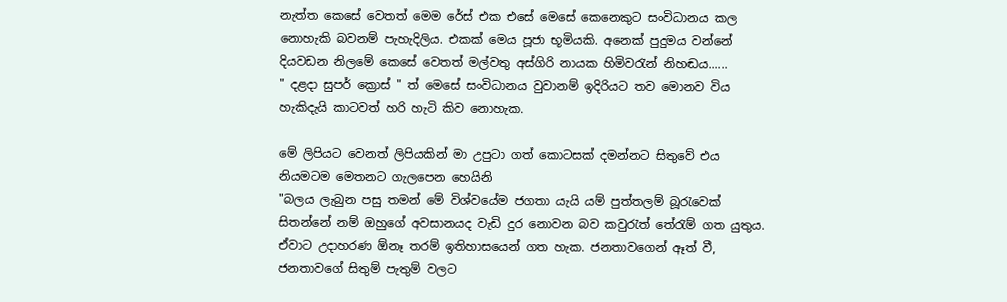නැත්ත කෙසේ වෙතත් මෙම රේස් එක එසේ මෙසේ කෙනෙකුට සංවිධානය කල නොහැකි බවනම් පැහැදිලිය. එකක් මෙය පූජා භූමියකි. අනෙක් පුදුමය වන්නේ දියවඩන නිලමේ කෙසේ වෙතත් මල්වතු අස්ගිරි නායක හිමිවරැන් නිහඬය......
" දළදා සුපර් ක්‍රොස් " ත් මෙසේ සංවිධානය වුවානම් ඉදිරියට තව මොනව විය හැකිදැයි කාටවත් හරි හැටි කිව නොහැක.

මේ ලිපියට වෙනත් ලිපියකින් මා උපුටා ගත් කොටසක් දමන්නට සිතුවේ එය නියමටම මෙතනට ගැලපෙන හෙයිනි
"බලය ලැබුන පසු තමන් මේ විශ්වයේම ජගතා යැයි යම් පුත්තලම් බූරැවෙක් සිතන්නේ නම් ඔහුගේ අවසානයද වැඩි දුර නොවන බව කවුරැත් තේරැම් ගත යුතුය. ඒවාට උදාහරණ ඕනෑ තරම් ඉතිහාසයෙන් ගත හැක. ජනතාවගෙන් ඈත් වී, ජනතාවගේ සිතුම් පැතුම් වලට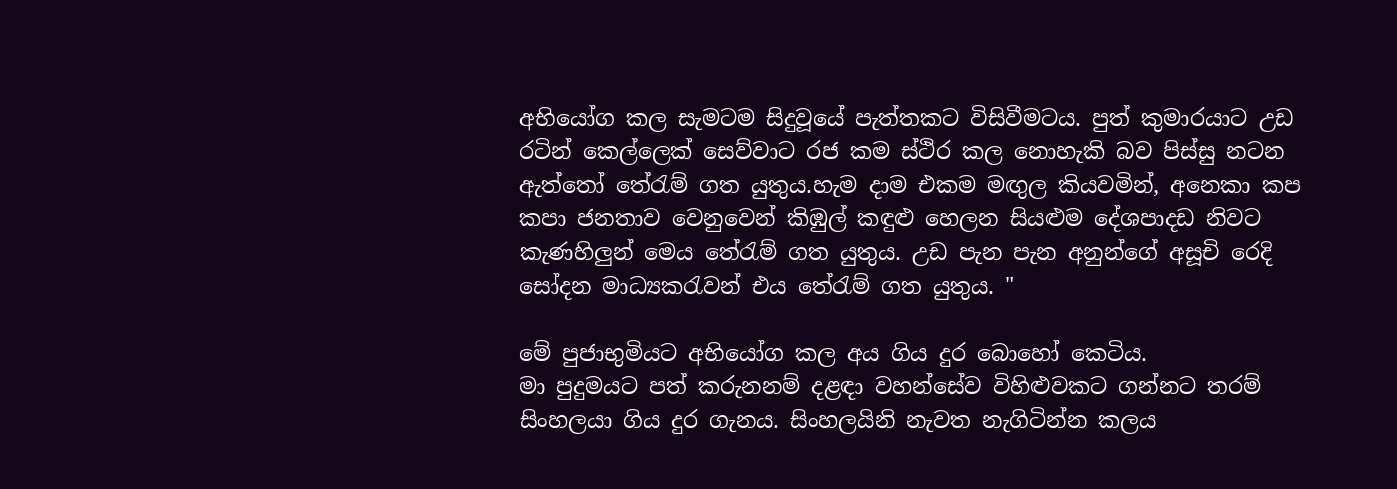අභියෝග කල සැමටම සිදුවූයේ පැත්තකට විසිවීමටය. පුත් කුමාරයාට උඩ රටින් කෙල්ලෙක් සෙව්වාට රජ කම ස්ථිර කල නොහැකි බව පිස්සු නටන ඇත්තෝ තේරැම් ගත යුතුය.හැම දාම එකම මඟුල කියවමින්, අනෙකා කප කපා ජනතාව වෙනුවෙන් කිඹුල් කඳුළු හෙලන සියළුම දේශපාදඩ නිවට කැණහිලුන් මෙය තේරැම් ගත යුතුය. උඩ පැන පැන අනුන්ගේ අසූචි රෙදි සෝදන මාධ්‍යකරැවන් එය තේරැම් ගත යුතුය. "

මේ පුජාභුමියට අභියෝග කල අය ගිය දුර බොහෝ කෙටිය.
මා පුදුමයට පත් කරුනනම් දළඳා වහන්සේව විහිළුවකට ගන්නට තරම් සිංහලයා ගිය දුර ගැනය. සිංහලයිනි නැවත නැගිටින්න කලය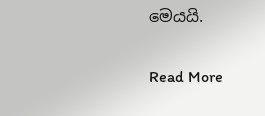මෙයයි.

Read More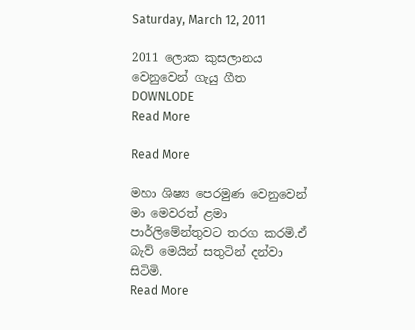Saturday, March 12, 2011

2011 ලොක කුසලානය වෙනුවෙන් ගැයු ගීත
DOWNLODE
Read More

Read More

මහා ශිෂ්‍ය පෙරමුණ වෙනුවෙන් මා මෙවරත් ළමා පාර්ලිමේන්තුවට තරග කරමි.ඒ බැව් මෙයින් සතුටින් දන්වා සිටිමි.
Read More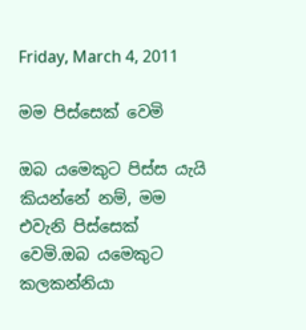Friday, March 4, 2011

මම පිස්සෙක් වෙමි

ඔබ යමෙකුට පිස්ස යැයි කියන්නේ නම්, මම එවැනි පිස්සෙක් වෙමි.ඔබ යමෙකුට කලකන්නියා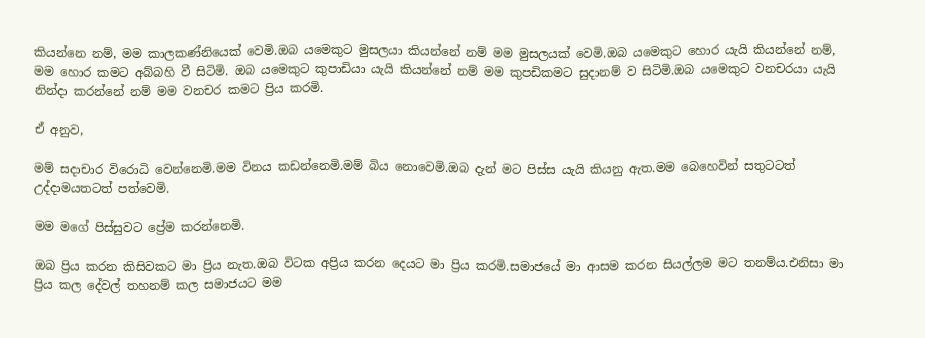කියන්නෙ නම්, මම කාලකණ්නියෙක් වෙමි.ඔබ යමෙකුට මුසලයා කියන්නේ නම් මම මුසලයක් වෙමි.ඔබ යමෙකුට හොර යැයි කියන්නේ නම්, මම හොර කමට අබ්බහි වී සිටිමි. ඔබ යමෙකුට කුපාඩියා යැයි කියන්නේ නම් මම කුපඩිකමට සුදානම් ව සිටිමි.ඔබ යමෙකුට වනචරයා යැයි නින්දා කරන්නේ නම් මම වනචර කමට ප්‍රිය කරමි.

ඒ අනුව,

මම් සදාචාර විරොධි වෙන්නෙමි.මම විනය කඩන්නෙමි.මම් බිය නොවෙමි.ඔබ දැන් මට පිස්ස යැයි කියනු ඇත.මම බෙහෙවින් සතුටටත් උද්දාමයතටත් පත්වෙමි.

මම මගේ පිස්සුවට ප්‍රේම කරන්නෙමි.

ඔබ ප්‍රිය කරන කිසිවකට මා ප්‍රිය නැත.ඔබ විටක අප්‍රිය කරන දෙයට මා ප්‍රිය කරමි.සමාජයේ මා ආසම කරන සියල්ලම මට තනම්ය.එනිසා මා ප්‍රිය කල දේවල් තහනම් කල සමාජයට මම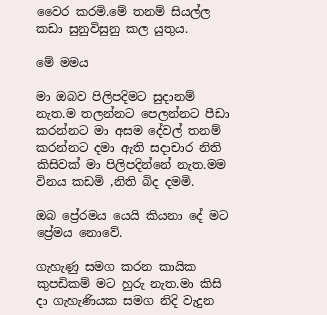වෛර කරමි.මේ තනම් සියල්ල කඩා සුනුවිසුනු කල යුතුය.

මේ මමය

මා ඔබව පිලිපදිමට සුදානම් නැත.ම තලන්නට පෙලන්නට පීඩා කරන්නට මා අසම දේවල් තනම් කරන්නට දමා ඇති සදාචාර නිති කිසිවක් මා පිලිපදින්නේ නැත.මම විනය කඩමි ,නිති බිද දමමි.

ඔබ ප්‍රේරමය යෙයි කියනා දේ මට ප්‍රේමය නොවේ.

ගැහැණු සමග කරන කායික කුපඩිකම් මට හුරු නැත.මා කිසි දා ගැහැණියක සමග නිදි වැදුන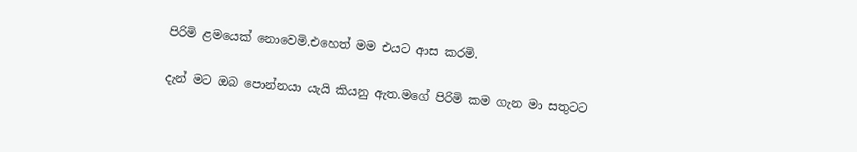පිරිමි ළමයෙක් නොවෙමි.එහෙත් මම එයට ආස කරමි.

දැන් මට ඔබ පොන්නයා යැයි කියනු ඇත.මගේ පිරිමි කම ගැන මා සතුටට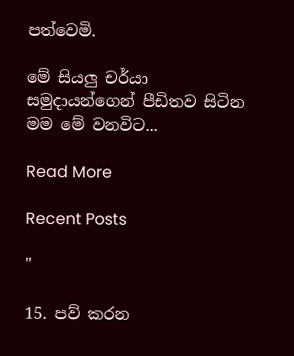පත්වෙමි.

මේ සියලු චර්යා සමුදායන්ගෙන් පීඩිතව සිටින මම මේ වනවිට...

Read More

Recent Posts

"

15. පව් කරන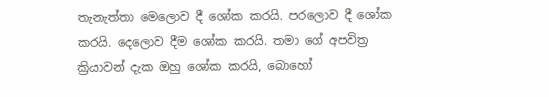තැනැත්තා මෙලොව දී ශෝක කරයි. පරලොව දී ශෝක කරයි. දෙලොව දීම ශෝක කරයි. තමා ගේ අපවිත්‍ර ක්‍රියාවන් දැක ඔහු ශෝක කරයි, බොහෝ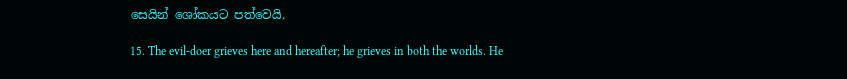සෙයින් ශෝකයට පත්වෙයි.

15. The evil-doer grieves here and hereafter; he grieves in both the worlds. He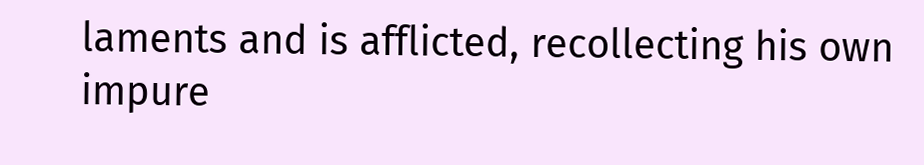laments and is afflicted, recollecting his own impure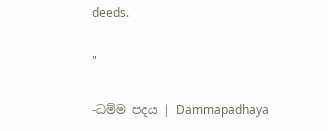deeds.

"

-ධම්ම පදය | Dammapadhaya